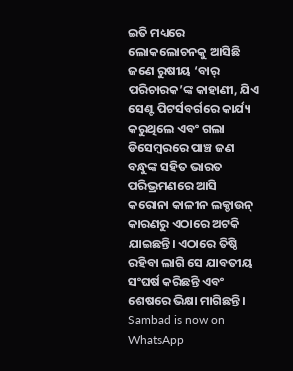ଇତି ମଧ୍ୟରେ ଲୋକଲୋଚନକୁ ଆସିଛି ଜଣେ ରୁଷୀୟ ‘ବାର୍ ପରିଚାରକ’ଙ୍କ କାହାଣୀ, ଯିଏ ସେଣ୍ଟ ପିଟର୍ସବର୍ଗରେ କାର୍ଯ୍ୟ କରୁଥିଲେ ଏବଂ ଗଲା ଡିସେମ୍ବରରେ ପାଞ୍ଚ ଜଣ ବନ୍ଧୁଙ୍କ ସହିତ ଭାରତ ପରିଭ୍ରମଣରେ ଆସି କରୋନା କାଳୀନ ଲକ୍ଡାଉନ୍ କାରଣରୁ ଏଠାରେ ଅଟକି ଯାଇଛନ୍ତି। ଏଠାରେ ତିଷ୍ଠି ରହିବା ଲାଗି ସେ ଯାବତୀୟ ସଂଘର୍ଷ କରିଛନ୍ତି ଏବଂ ଶେଷରେ ଭିକ୍ଷା ମାଗିଛନ୍ତି।
Sambad is now on WhatsApp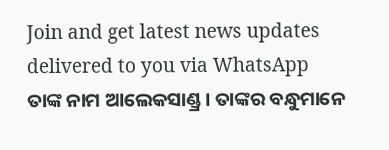Join and get latest news updates delivered to you via WhatsApp
ତାଙ୍କ ନାମ ଆଲେକସାଣ୍ଡ୍ର। ତାଙ୍କର ବନ୍ଧୁମାନେ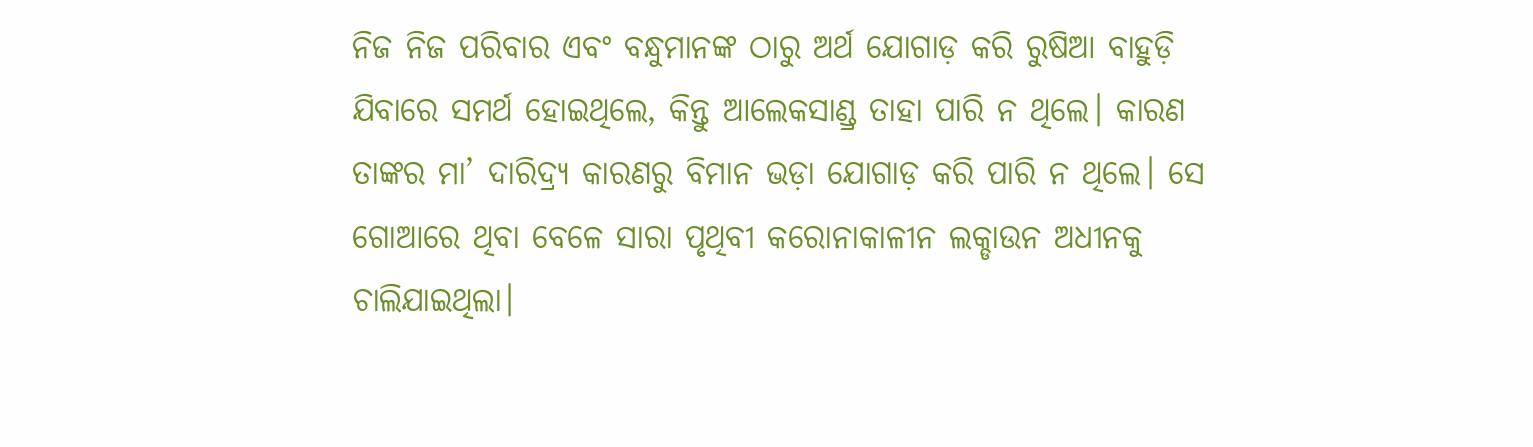ନିଜ ନିଜ ପରିବାର ଏବଂ ବନ୍ଧୁମାନଙ୍କ ଠାରୁ ଅର୍ଥ ଯୋଗାଡ଼ କରି ରୁଷିଆ ବାହୁଡ଼ି ଯିବାରେ ସମର୍ଥ ହୋଇଥିଲେ, କିନ୍ତୁ ଆଲେକସାଣ୍ଡ୍ର ତାହା ପାରି ନ ଥିଲେ। କାରଣ ତାଙ୍କର ମା’ ଦାରିଦ୍ର୍ୟ କାରଣରୁ ବିମାନ ଭଡ଼ା ଯୋଗାଡ଼ କରି ପାରି ନ ଥିଲେ। ସେ ଗୋଆରେ ଥିବା ବେଳେ ସାରା ପୃଥିବୀ କରୋନାକାଳୀନ ଲକ୍ଡାଉନ ଅଧୀନକୁ ଚାଲିଯାଇଥିଲା।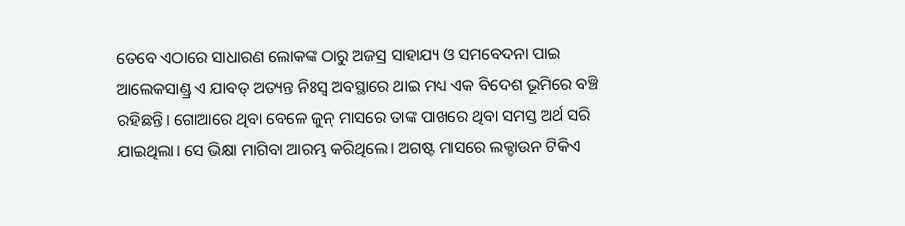ତେବେ ଏଠାରେ ସାଧାରଣ ଲୋକଙ୍କ ଠାରୁ ଅଜସ୍ର ସାହାଯ୍ୟ ଓ ସମବେଦନା ପାଇ ଆଲେକସାଣ୍ଡ୍ର ଏ ଯାବତ୍ ଅତ୍ୟନ୍ତ ନିଃସ୍ବ ଅବସ୍ଥାରେ ଥାଇ ମଧ୍ୟ ଏକ ବିଦେଶ ଭୂମିରେ ବଞ୍ଚି ରହିଛନ୍ତି। ଗୋଆରେ ଥିବା ବେଳେ ଜୁନ୍ ମାସରେ ତାଙ୍କ ପାଖରେ ଥିବା ସମସ୍ତ ଅର୍ଥ ସରି ଯାଇଥିଲା। ସେ ଭିକ୍ଷା ମାଗିବା ଆରମ୍ଭ କରିଥିଲେ। ଅଗଷ୍ଟ ମାସରେ ଲକ୍ଡାଉନ ଟିକିଏ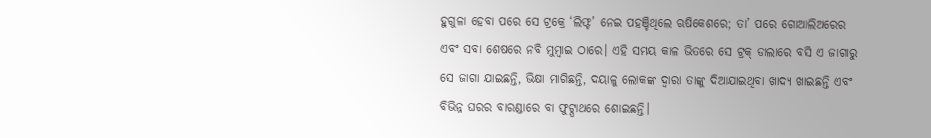ହୁଗୁଳା ହେବା ପରେ ସେ ଟ୍ରକ୍ରେ ‘ଲିଫ୍ଟ’ ନେଇ ପହଞ୍ଚିଥିଲେ ଋଷିକେଶରେ; ତା’ ପରେ ଗୋଆଲିଅରେର ଏବଂ ସବା ଶେଷରେ ନବି ମୁମ୍ବାଇ ଠାରେ। ଏହି ସମୟ କାଳ ଭିତରେ ସେ ଟ୍ରକ୍ ଡାଲାରେ ବସି ଏ ଜାଗାରୁ ସେ ଜାଗା ଯାଇଛନ୍ତି, ଭିକ୍ଷା ମାଗିଛନ୍ତି, ଦୟାଳୁ ଲୋକଙ୍କ ଦ୍ବାରା ତାଙ୍କୁ ଦିଆଯାଇଥିବା ଖାଦ୍ୟ ଖାଇଛନ୍ତି ଏବଂ ବିଭିନ୍ନ ଘରର ବାରଣ୍ଡାରେ ବା ଫୁଟ୍ପାଥରେ ଶୋଇଛନ୍ତି।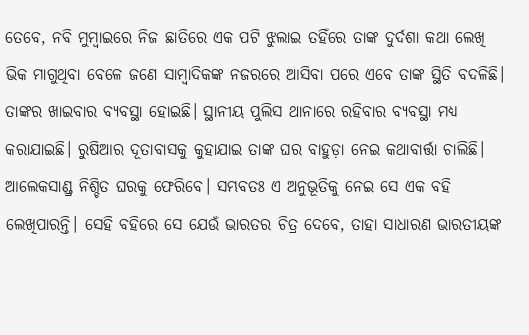ତେବେ, ନବି ମୁମ୍ବାଇରେ ନିଜ ଛାତିରେ ଏକ ପଟି ଝୁଲାଇ ତହିଁରେ ତାଙ୍କ ଦୁର୍ଦଶା କଥା ଲେଖି ଭିକ ମାଗୁଥିବା ବେଳେ ଜଣେ ସାମ୍ବାଦିକଙ୍କ ନଜରରେ ଆସିବା ପରେ ଏବେ ତାଙ୍କ ସ୍ଥିତି ବଦଳିଛି। ତାଙ୍କର ଖାଇବାର ବ୍ୟବସ୍ଥା ହୋଇଛି। ସ୍ଥାନୀୟ ପୁଲିସ ଥାନାରେ ରହିବାର ବ୍ୟବସ୍ଥା ମଧ୍ୟ କରାଯାଇଛି। ରୁଷିଆର ଦୂତାବାସକୁ କୁହାଯାଇ ତାଙ୍କ ଘର ବାହୁଡ଼ା ନେଇ କଥାବାର୍ତ୍ତା ଚାଲିଛି।
ଆଲେକସାଣ୍ଡ୍ର ନିଶ୍ଚିତ ଘରକୁ ଫେରିବେ। ସମ୍ଭବତଃ ଏ ଅନୁଭୂତିକୁ ନେଇ ସେ ଏକ ବହି ଲେଖିପାରନ୍ତି। ସେହି ବହିରେ ସେ ଯେଉଁ ଭାରତର ଚିତ୍ର ଦେବେ, ତାହା ସାଧାରଣ ଭାରତୀୟଙ୍କ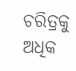ଚରିତ୍ରକୁ ଅଧିକ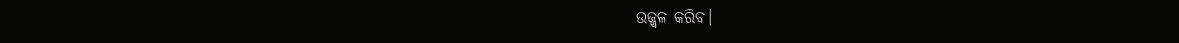ଉଜ୍ଜ୍ବଳ କରିବ।